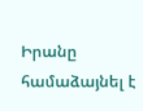Իրանը համաձայնել է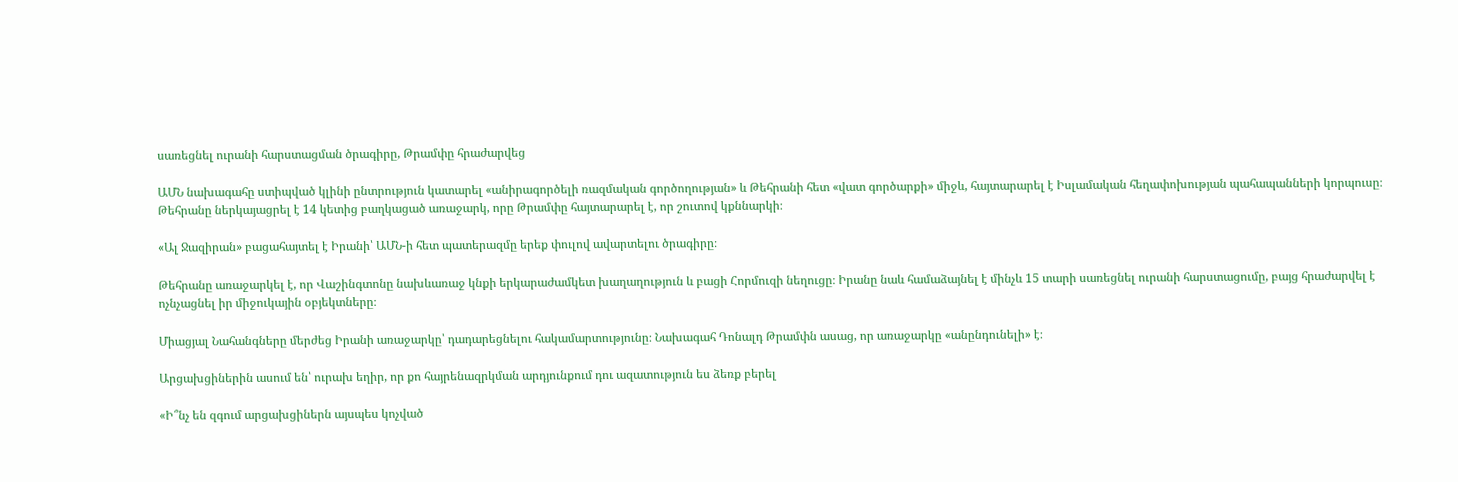սառեցնել ուրանի հարստացման ծրագիրը, Թրամփը հրաժարվեց

ԱՄՆ նախագահը ստիպված կլինի ընտրություն կատարել «անիրագործելի ռազմական գործողության» և Թեհրանի հետ «վատ գործարքի» միջև, հայտարարել է Իսլամական հեղափոխության պահապանների կորպուսը։ Թեհրանը ներկայացրել է 14 կետից բաղկացած առաջարկ, որը Թրամփը հայտարարել է, որ շուտով կքննարկի։

«Ալ Ջազիրան» բացահայտել է Իրանի՝ ԱՄՆ-ի հետ պատերազմը երեք փուլով ավարտելու ծրագիրը։

Թեհրանը առաջարկել է, որ Վաշինգտոնը նախևառաջ կնքի երկարաժամկետ խաղաղություն և բացի Հորմուզի նեղուցը։ Իրանը նաև համաձայնել է մինչև 15 տարի սառեցնել ուրանի հարստացումը, բայց հրաժարվել է ոչնչացնել իր միջուկային օբյեկտները։

Միացյալ Նահանգները մերժեց Իրանի առաջարկը՝ դադարեցնելու հակամարտությունը։ Նախագահ Դոնալդ Թրամփն ասաց, որ առաջարկը «անընդունելի» է։

Արցախցիներին ասում են՝ ուրախ եղիր, որ քո հայրենազրկման արդյունքում դու ազատություն ես ձեռք բերել

«Ի՞նչ են զգում արցախցիներն այսպես կոչված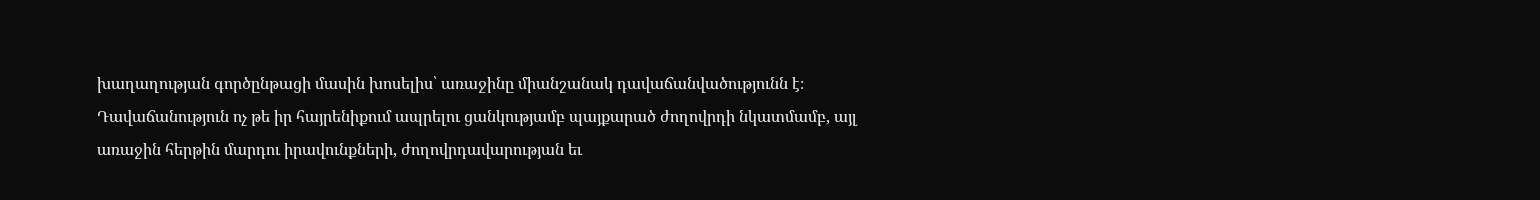խաղաղության գործընթացի մասին խոսելիս՝ առաջինը միանշանակ դավաճանվածությունն է։ Դավաճանություն ոչ թե իր հայրենիքում ապրելու ցանկությամբ պայքարած ժողովրդի նկատմամբ, այլ առաջին հերթին մարդու իրավունքների, ժողովրդավարության եւ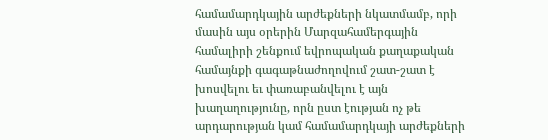համամարդկային արժեքների նկատմամբ, որի մասին այս օրերին Մարզահամերգային համալիրի շենքում եվրոպական քաղաքական համայնքի գագաթնաժողովում շատ-շատ է խոսվելու եւ փառաբանվելու է այն խաղաղությունը, որն ըստ էության ոչ թե արդարության կամ համամարդկայի արժեքների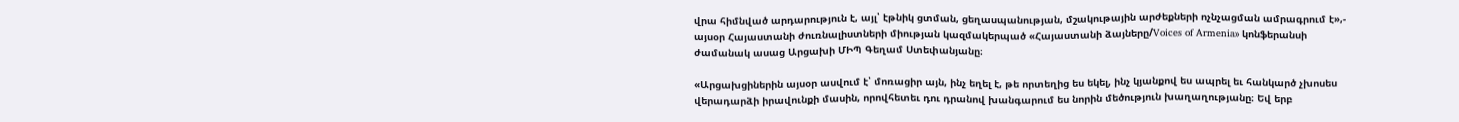վրա հիմնված արդարություն է, այլ՝ էթնիկ ցտման, ցեղասպանության, մշակութային արժեքների ոչնչացման ամրագրում է»,- այսօր Հայաստանի ժուռնալիստների միության կազմակերպած «Հայաստանի ձայները/Voices of Armenia» կոնֆերանսի ժամանակ ասաց Արցախի ՄԻՊ Գեղամ Ստեփանյանը։

«Արցախցիներին այսօր ասվում է՝ մոռացիր այն, ինչ եղել է, թե որտեղից ես եկել, ինչ կյանքով ես ապրել եւ հանկարծ չխոսես վերադարձի իրավունքի մասին, որովհետեւ դու դրանով խանգարում ես նորին մեծություն խաղաղությանը։ Եվ երբ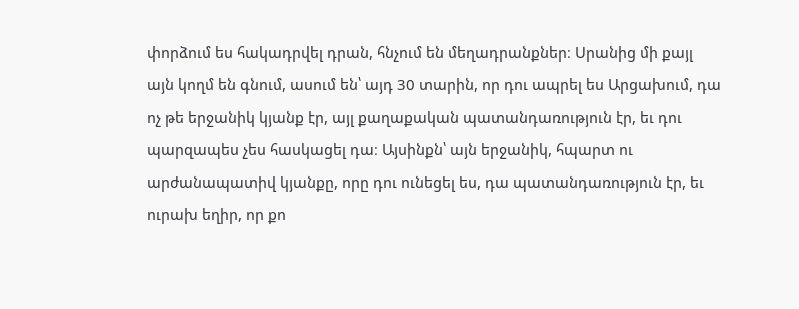փորձում ես հակադրվել դրան, հնչում են մեղադրանքներ։ Սրանից մի քայլ այն կողմ են գնում, ասում են՝ այդ 30 տարին, որ դու ապրել ես Արցախում, դա ոչ թե երջանիկ կյանք էր, այլ քաղաքական պատանդառություն էր, եւ դու պարզապես չես հասկացել դա։ Այսինքն՝ այն երջանիկ, հպարտ ու արժանապատիվ կյանքը, որը դու ունեցել ես, դա պատանդառություն էր, եւ ուրախ եղիր, որ քո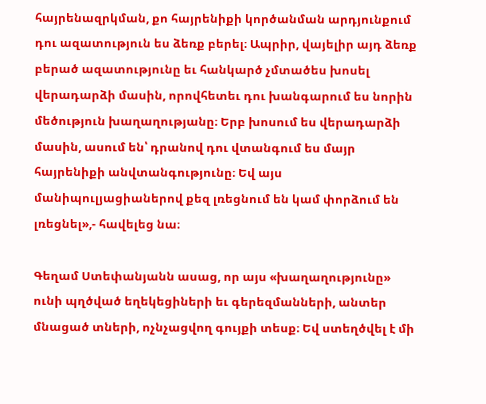հայրենազրկման, քո հայրենիքի կործանման արդյունքում դու ազատություն ես ձեռք բերել։ Ապրիր, վայելիր այդ ձեռք բերած ազատությունը եւ հանկարծ չմտածես խոսել վերադարձի մասին, որովհետեւ դու խանգարում ես նորին մեծություն խաղաղությանը։ Երբ խոսում ես վերադարձի մասին, ասում են՝ դրանով դու վտանգում ես մայր հայրենիքի անվտանգությունը։ Եվ այս մանիպուլյացիաներով քեզ լռեցնում են կամ փորձում են լռեցնել»,- հավելեց նա։

Գեղամ Ստեփանյանն ասաց, որ այս «խաղաղությունը» ունի պղծված եղեկեցիների եւ գերեզմանների, անտեր մնացած տների, ոչնչացվող գույքի տեսք։ Եվ ստեղծվել է մի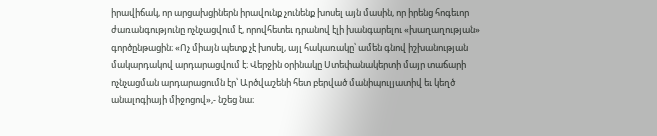իրավիճակ, որ արցախցիներն իրավունք չունենք խոսել այն մասին, որ իրենց հոգեւոր ժառանգությունը ոչնչացվում է, որովհետեւ դրանով էլի խանգարելու «խաղաղության» գործընթացին։ «Ոչ միայն պետք չէ խոսել, այլ հակառակը՝ ամեն գնով իշխանության մակարդակով արդարացվում է։ Վերջին օրինակը Ստեփանակերտի մայր տաճարի ոչնչացման արդարացումն էր՝ Արծվաշենի հետ բերված մանիպուլյատիվ եւ կեղծ անալոգիայի միջոցով»,- նշեց նա։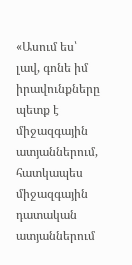«Ասում ես՝ լավ, գոնե իմ իրավունքները պետք է միջազգային ատյաններում, հատկապես միջազգային դատական ատյաններում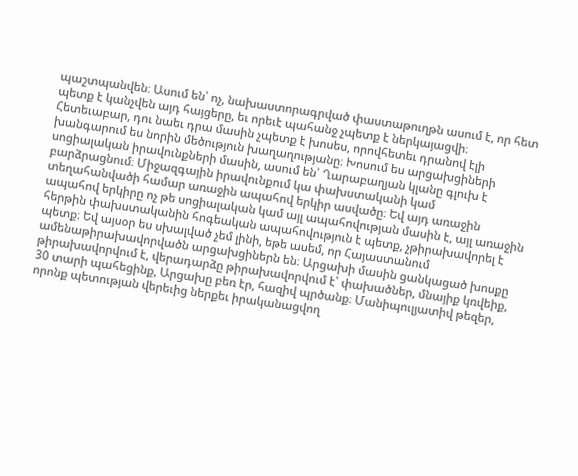պաշտպանվեն։ Ասում են՝ ոչ, նախաստորագրված փաստաթուղթն ասում է, որ հետ պետք է կանչվեն այդ հայցերը, եւ որեւէ պահանջ չպետք է ներկայացվի։ Հետեւաբար, դու նաեւ դրա մասին չպետք է խոսես, որովհետեւ դրանով էլի խանգարում ես նորին մեծություն խաղաղությանը։ Խոսում ես արցախցիների սոցիալական իրավունքների մասին, ասում են՝ Ղարաբաղյան կլանը գլուխ է բարձրացնում։ Միջազգային իրավունքում կա փախստականի կամ տեղահանվածի համար առաջին ապահով երկիր ասվածը։ Եվ այդ առաջին ապահով երկիրը ոչ թե սոցիալական կամ այլ ապահովության մասին է, այլ առաջին հերթին փախստականին հոգեական ապահովություն է պետք, չթիրախավորել է պետք։ Եվ այսօր ես սխալված չեմ լինի, եթե ասեմ, որ Հայաստանում ամենաթիրախավորվածն արցախցիներն են։ Արցախի մասին ցանկացած խոսքը թիրախավորվում է, վերադարձը թիրախավորվում է՝ փախածներ, մնայիք կռվեիք, 30 տարի պահեցինք, Արցախը բեռ էր, հազիվ պրծանք։ Մանիպուլյատիվ թեզեր, որոնք պետության վերեւից ներքեւ իրականացվող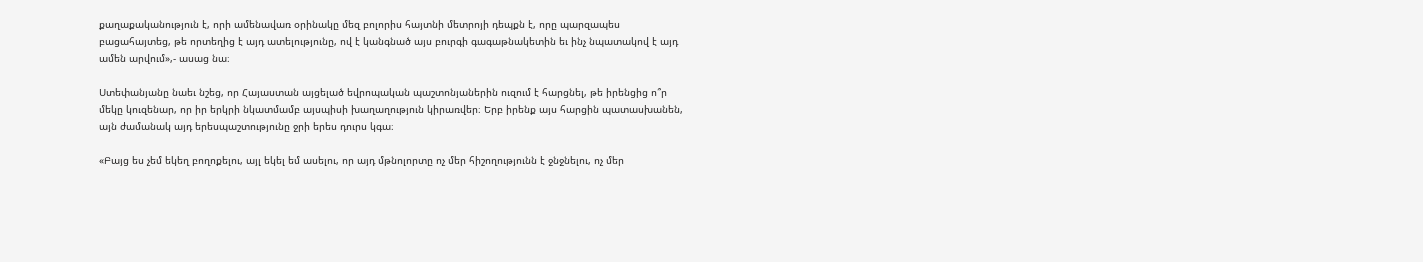քաղաքականություն է, որի ամենավառ օրինակը մեզ բոլորիս հայտնի մետրոյի դեպքն է, որը պարզապես բացահայտեց, թե որտեղից է այդ ատելությունը, ով է կանգնած այս բուրգի գագաթնակետին եւ ինչ նպատակով է այդ ամեն արվում»,- ասաց նա։

Ստեփանյանը նաեւ նշեց, որ Հայաստան այցելած եվրոպական պաշտոնյաներին ուզում է հարցնել, թե իրենցից ո՞ր մեկը կուզենար, որ իր երկրի նկատմամբ այսպիսի խաղաղություն կիրառվեր։ Երբ իրենք այս հարցին պատասխանեն, այն ժամանակ այդ երեսպաշտությունը ջրի երես դուրս կգա։

«Բայց ես չեմ եկեղ բողոքելու, այլ եկել եմ ասելու, որ այդ մթնոլորտը ոչ մեր հիշողությունն է ջնջնելու, ոչ մեր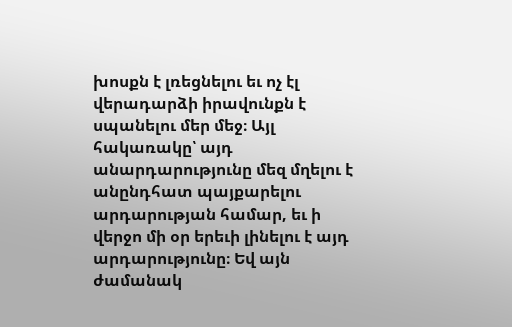խոսքն է լռեցնելու եւ ոչ էլ վերադարձի իրավունքն է սպանելու մեր մեջ։ Այլ հակառակը՝ այդ անարդարությունը մեզ մղելու է անընդհատ պայքարելու արդարության համար, եւ ի վերջո մի օր երեւի լինելու է այդ արդարությունը։ Եվ այն ժամանակ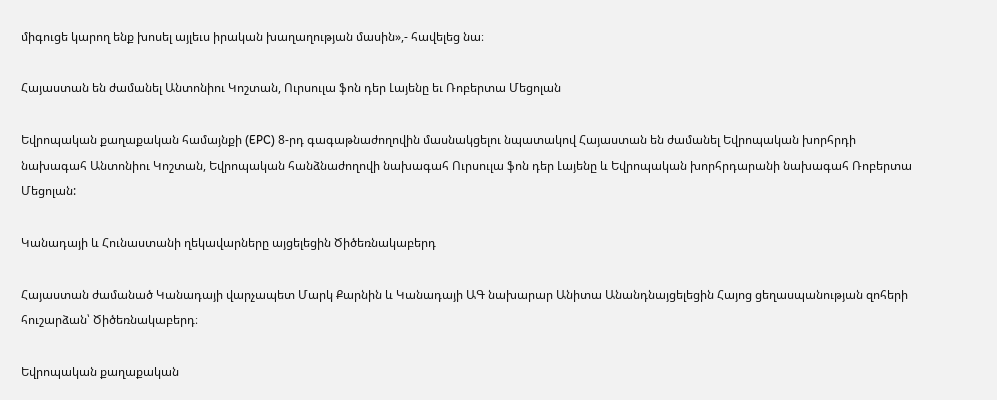միգուցե կարող ենք խոսել այլեւս իրական խաղաղության մասին»,- հավելեց նա։

Հայաստան են ժամանել Անտոնիու Կոշտան, Ուրսուլա ֆոն դեր Լայենը եւ Ռոբերտա Մեցոլան

Եվրոպական քաղաքական համայնքի (EPC) 8-րդ գագաթնաժողովին մասնակցելու նպատակով Հայաստան են ժամանել Եվրոպական խորհրդի նախագահ Անտոնիու Կոշտան, Եվրոպական հանձնաժողովի նախագահ Ուրսուլա ֆոն դեր Լայենը և Եվրոպական խորհրդարանի նախագահ Ռոբերտա Մեցոլան:

Կանադայի և Հունաստանի ղեկավարները այցելեցին Ծիծեռնակաբերդ

Հայաստան ժամանած Կանադայի վարչապետ Մարկ Քարնին և Կանադայի ԱԳ նախարար Անիտա Անանդնայցելեցին Հայոց ցեղասպանության զոհերի հուշարձան՝ Ծիծեռնակաբերդ։

Եվրոպական քաղաքական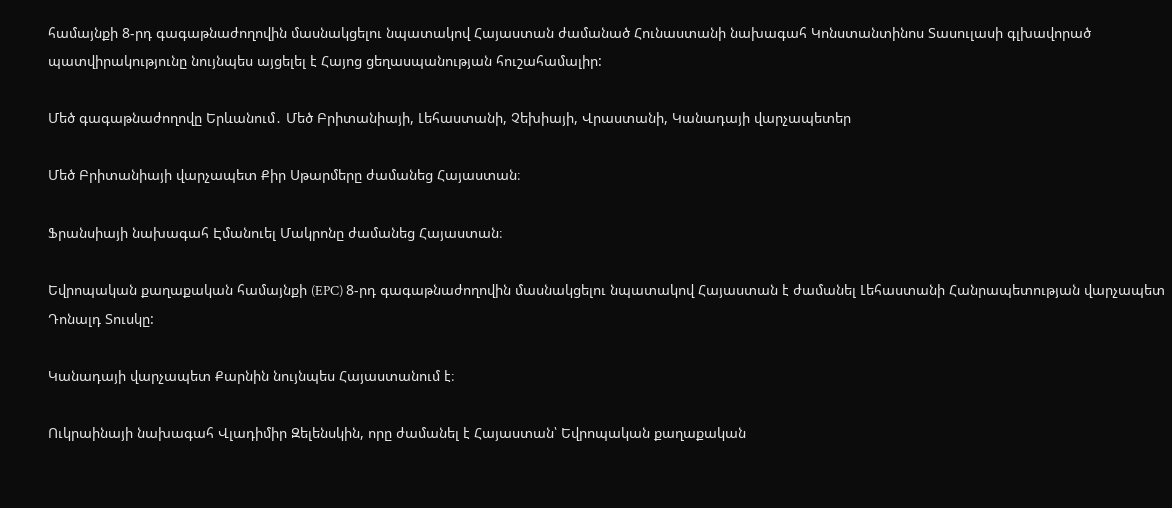համայնքի 8-րդ գագաթնաժողովին մասնակցելու նպատակով Հայաստան ժամանած Հունաստանի նախագահ Կոնստանտինոս Տասուլասի գլխավորած պատվիրակությունը նույնպես այցելել է Հայոց ցեղասպանության հուշահամալիր:

Մեծ գագաթնաժողովը Երևանում․ Մեծ Բրիտանիայի, Լեհաստանի, Չեխիայի, Վրաստանի, Կանադայի վարչապետեր

Մեծ Բրիտանիայի վարչապետ Քիր Սթարմերը ժամանեց Հայաստան։

Ֆրանսիայի նախագահ Էմանուել Մակրոնը ժամանեց Հայաստան։

Եվրոպական քաղաքական համայնքի (EPC) 8-րդ գագաթնաժողովին մասնակցելու նպատակով Հայաստան է ժամանել Լեհաստանի Հանրապետության վարչապետ Դոնալդ Տուսկը:

Կանադայի վարչապետ Քարնին նույնպես Հայաստանում է։

Ուկրաինայի նախագահ Վլադիմիր Զելենսկին, որը ժամանել է Հայաստան՝ Եվրոպական քաղաքական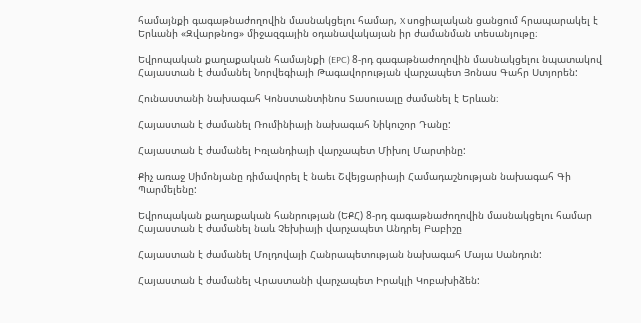համայնքի գագաթնաժողովին մասնակցելու համար, X սոցիալական ցանցում հրապարակել է Երևանի «Զվարթնոց» միջազգային օդանավակայան իր ժամանման տեսանյութը։

Եվրոպական քաղաքական համայնքի (EPC) 8-րդ գագաթնաժողովին մասնակցելու նպատակով Հայաստան է ժամանել Նորվեգիայի Թագավորության վարչապետ Յոնաս Գահր Ստյորեն:

Հունաստանի նախագահ Կոնստանտինոս Տասուսալը ժամանել է Երևան։

Հայաստան է ժամանել Ռումինիայի նախագահ Նիկուշոր Դանը:

Հայաստան է ժամանել Իռլանդիայի վարչապետ Միխոլ Մարտինը:

Քիչ առաջ Սիմոնյանը դիմավորել է նաեւ Շվեյցարիայի Համադաշնության նախագահ Գի Պարմելենը:

Եվրոպական քաղաքական հանրության (ԵՔՀ) 8-րդ գագաթնաժողովին մասնակցելու համար Հայաստան է ժամանել նաև Չեխիայի վարչապետ Անդրեյ Բաբիշը

Հայաստան է ժամանել Մոլդովայի Հանրապետության նախագահ Մայա Սանդուն:

Հայաստան է ժամանել Վրաստանի վարչապետ Իրակլի Կոբախիձեն: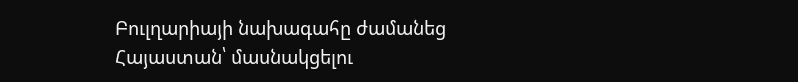Բուլղարիայի նախագահը ժամանեց Հայաստան՝ մասնակցելու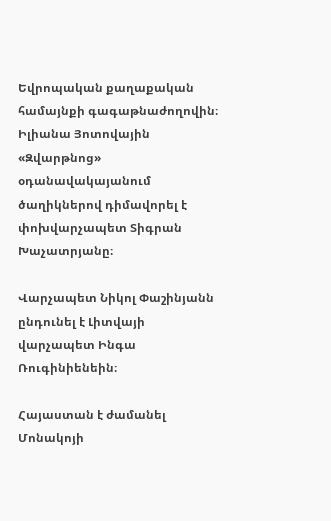Եվրոպական քաղաքական համայնքի գագաթնաժողովին։ Իլիանա Յոտովային «Զվարթնոց» օդանավակայանում ծաղիկներով դիմավորել է փոխվարչապետ Տիգրան Խաչատրյանը։

Վարչապետ Նիկոլ Փաշինյանն ընդունել է Լիտվայի վարչապետ Ինգա Ռուգինիենեին։

Հայաստան է ժամանել Մոնակոյի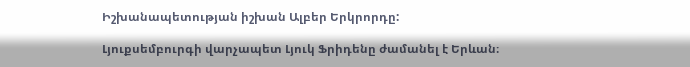Իշխանապետության իշխան Ալբեր Երկրորդը:

Լյուքսեմբուրգի վարչապետ Լյուկ Ֆրիդենը ժամանել է Երևան։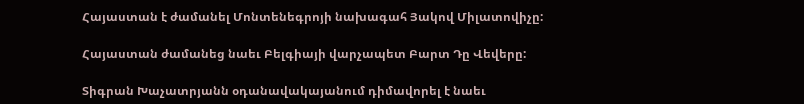Հայաստան է ժամանել Մոնտենեգրոյի նախագահ Յակով Միլատովիչը:

Հայաստան ժամանեց նաեւ Բելգիայի վարչապետ Բարտ Դը Վեվերը:

Տիգրան Խաչատրյանն օդանավակայանում դիմավորել է նաեւ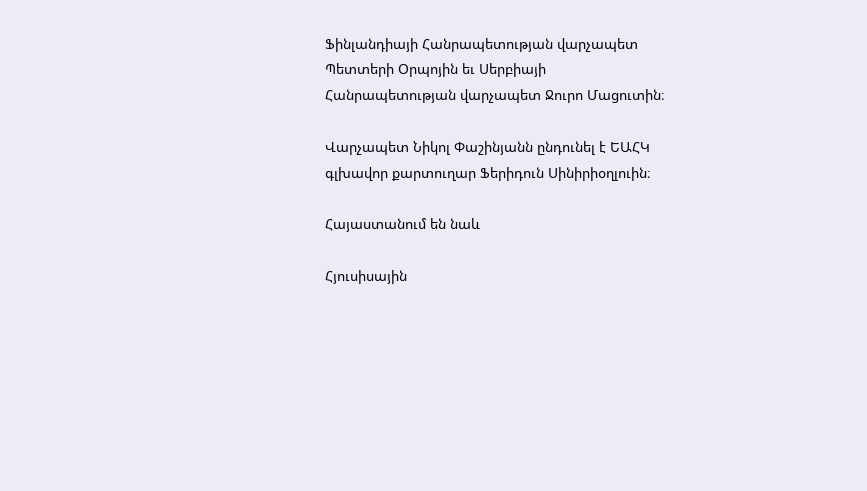Ֆինլանդիայի Հանրապետության վարչապետ Պետտերի Օրպոյին եւ Սերբիայի Հանրապետության վարչապետ Ջուրո Մացուտին։

Վարչապետ Նիկոլ Փաշինյանն ընդունել է ԵԱՀԿ գլխավոր քարտուղար Ֆերիդուն Սինիրիօղլուին։

Հայաստանում են նաև

Հյուսիսային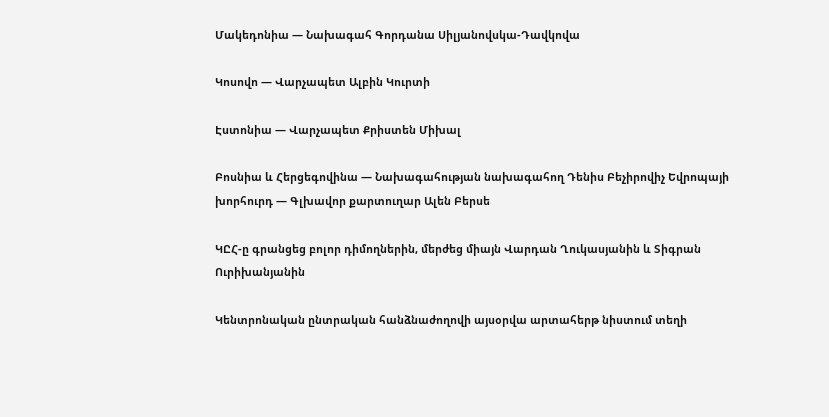Մակեդոնիա — Նախագահ Գորդանա Սիլյանովսկա-Դավկովա

Կոսովո — Վարչապետ Ալբին Կուրտի

Էստոնիա — Վարչապետ Քրիստեն Միխալ

Բոսնիա և Հերցեգովինա — Նախագահության նախագահող Դենիս Բեչիրովիչ Եվրոպայի խորհուրդ — Գլխավոր քարտուղար Ալեն Բերսե

ԿԸՀ-ը գրանցեց բոլոր դիմողներին, մերժեց միայն Վարդան Ղուկասյանին և Տիգրան Ուրիխանյանին

Կենտրոնական ընտրական հանձնաժողովի այսօրվա արտահերթ նիստում տեղի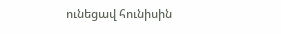ունեցավ հունիսին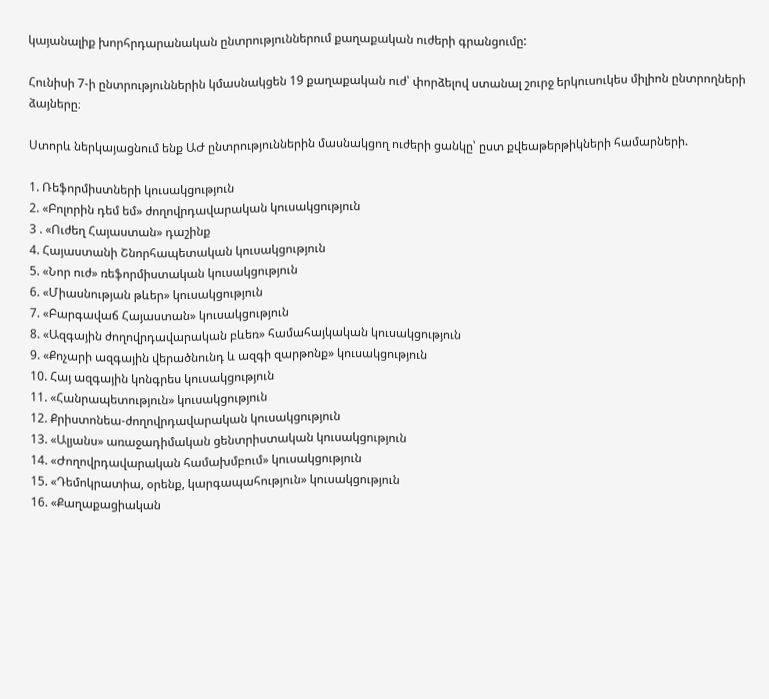կայանալիք խորհրդարանական ընտրություններում քաղաքական ուժերի գրանցումը:

Հունիսի 7-ի ընտրություններին կմասնակցեն 19 քաղաքական ուժ՝ փորձելով ստանալ շուրջ երկուսուկես միլիոն ընտրողների ձայները։

Ստորև ներկայացնում ենք ԱԺ ընտրություններին մասնակցող ուժերի ցանկը՝ ըստ քվեաթերթիկների համարների.

1. Ռեֆորմիստների կուսակցություն
2. «Բոլորին դեմ եմ» ժողովրդավարական կուսակցություն
3 . «Ուժեղ Հայաստան» դաշինք
4. Հայաստանի Շնորհապետական կուսակցություն
5. «Նոր ուժ» ռեֆորմիստական կուսակցություն
6. «Միասնության թևեր» կուսակցություն
7. «Բարգավաճ Հայաստան» կուսակցություն
8. «Ազգային ժողովրդավարական բևեռ» համահայկական կուսակցություն
9. «Քոչարի ազգային վերածնունդ և ազգի զարթոնք» կուսակցություն
10. Հայ ազգային կոնգրես կուսակցություն
11. «Հանրապետություն» կուսակցություն
12. Քրիստոնեա-ժողովրդավարական կուսակցություն
13. «Ալյանս» առաջադիմական ցենտրիստական կուսակցություն
14. «Ժողովրդավարական համախմբում» կուսակցություն
15. «Դեմոկրատիա, օրենք, կարգապահություն» կուսակցություն
16. «Քաղաքացիական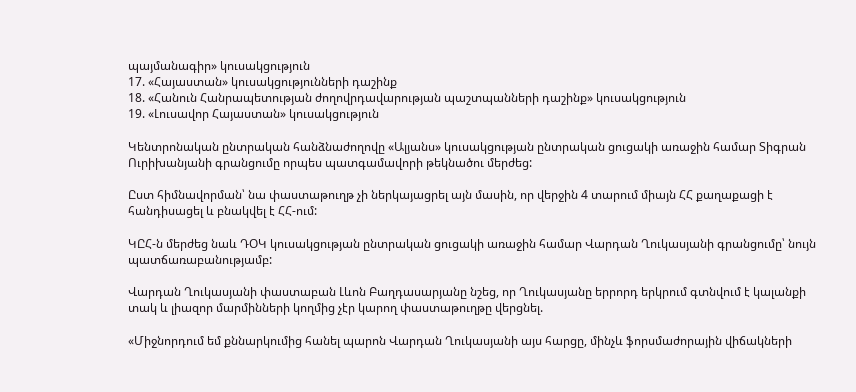պայմանագիր» կուսակցություն
17. «Հայաստան» կուսակցությունների դաշինք
18. «Հանուն Հանրապետության ժողովրդավարության պաշտպանների դաշինք» կուսակցություն
19. «Լուսավոր Հայաստան» կուսակցություն

Կենտրոնական ընտրական հանձնաժողովը «Ալյանս» կուսակցության ընտրական ցուցակի առաջին համար Տիգրան Ուրիխանյանի գրանցումը որպես պատգամավորի թեկնածու մերժեց:

Ըստ հիմնավորման՝ նա փաստաթուղթ չի ներկայացրել այն մասին, որ վերջին 4 տարում միայն ՀՀ քաղաքացի է հանդիսացել և բնակվել է ՀՀ-ում:

ԿԸՀ-ն մերժեց նաև ԴՕԿ կուսակցության ընտրական ցուցակի առաջին համար Վարդան Ղուկասյանի գրանցումը՝ նույն պատճառաբանությամբ:

Վարդան Ղուկասյանի փաստաբան Լևոն Բաղդասարյանը նշեց, որ Ղուկասյանը երրորդ երկրում գտնվում է կալանքի տակ և լիազոր մարմինների կողմից չէր կարող փաստաթուղթը վերցնել.

«Միջնորդում եմ քննարկումից հանել պարոն Վարդան Ղուկասյանի այս հարցը, մինչև ֆորսմաժորային վիճակների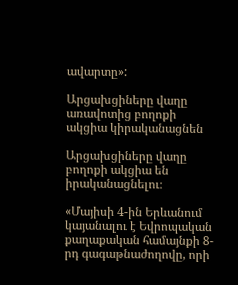ավարտը»:

Արցախցիները վաղը առավոտից բողոքի ակցիա կիրականացնեն

Արցախցիները վաղը բողոքի ակցիա են իրականացնելու։

«Մայիսի 4-ին Երևանում կայանալու է Եվրոպական քաղաքական համայնքի 8-րդ գագաթնաժողովը, որի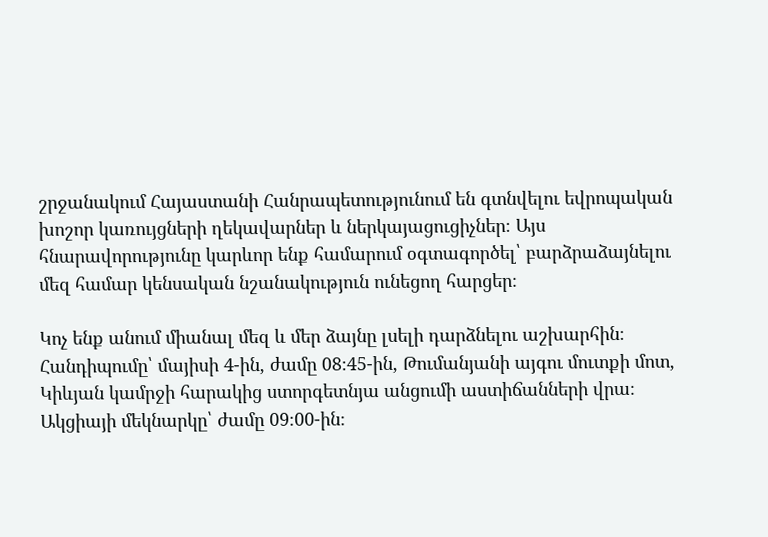շրջանակում Հայաստանի Հանրապետությունում են գտնվելու եվրոպական խոշոր կառույցների ղեկավարներ և ներկայացուցիչներ։ Այս հնարավորությունը կարևոր ենք համարում օգտագործել՝ բարձրաձայնելու մեզ համար կենսական նշանակություն ունեցող հարցեր։

Կոչ ենք անում միանալ մեզ և մեր ձայնը լսելի դարձնելու աշխարհին։ Հանդիպումը՝ մայիսի 4-ին, ժամը 08։45-ին, Թումանյանի այգու մուտքի մոտ, Կիևյան կամրջի հարակից ստորգետնյա անցումի աստիճանների վրա։ Ակցիայի մեկնարկը՝ ժամը 09։00-ին։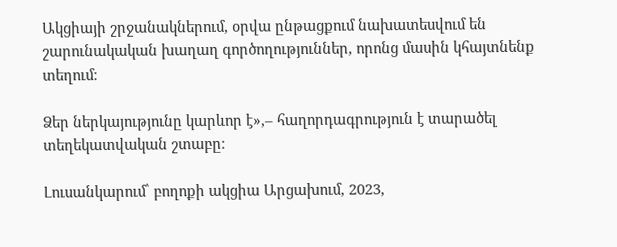Ակցիայի շրջանակներում, օրվա ընթացքում նախատեսվում են շարունակական խաղաղ գործողություններ, որոնց մասին կհայտնենք տեղում։

Ձեր ներկայությունը կարևոր է»,– հաղորդագրություն է տարածել տեղեկատվական շտաբը։

Լուսանկարում՝ բողոքի ակցիա Արցախում, 2023,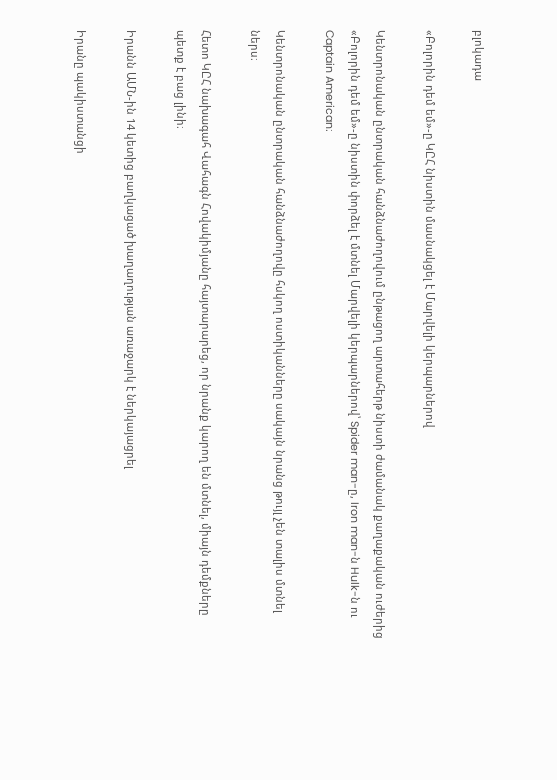բլոկադա

«Բոլորին դեմ եմ»-ը ԿԸՀ նիստին մասնակցել է Մարվելի կերպարներով

Կենտրոնական ընտրական հանձնաժողովում ընթացող արտահերթ նիստի ժամանակ քաղաքական ուժերից «Բոլորին դեմ եմ»-ը նիստին փորձել է մտնել Մարվելի կերպարներով՝ Spider man-ը, Iron man-ն Hulk-ն ու Captain American։

Կենտրոնական ընտրական հանձնաժողովը հսկող ոստիկանները սակայն նրանց թույլ չեն տալիս մտնել ներս։

Հետո ԿԸՀ նախագահ Վահագն Հովակիմյանը հայտարարեց, որ նրանք կարող են մտնել, միայն դեմքները պետք է բաց լինի։

Իրանն ԱՄՆ-ին 14 կետից բաղկացած խաղաղության առաջարկ է ներկայացրել

Իրանը պակիստանցի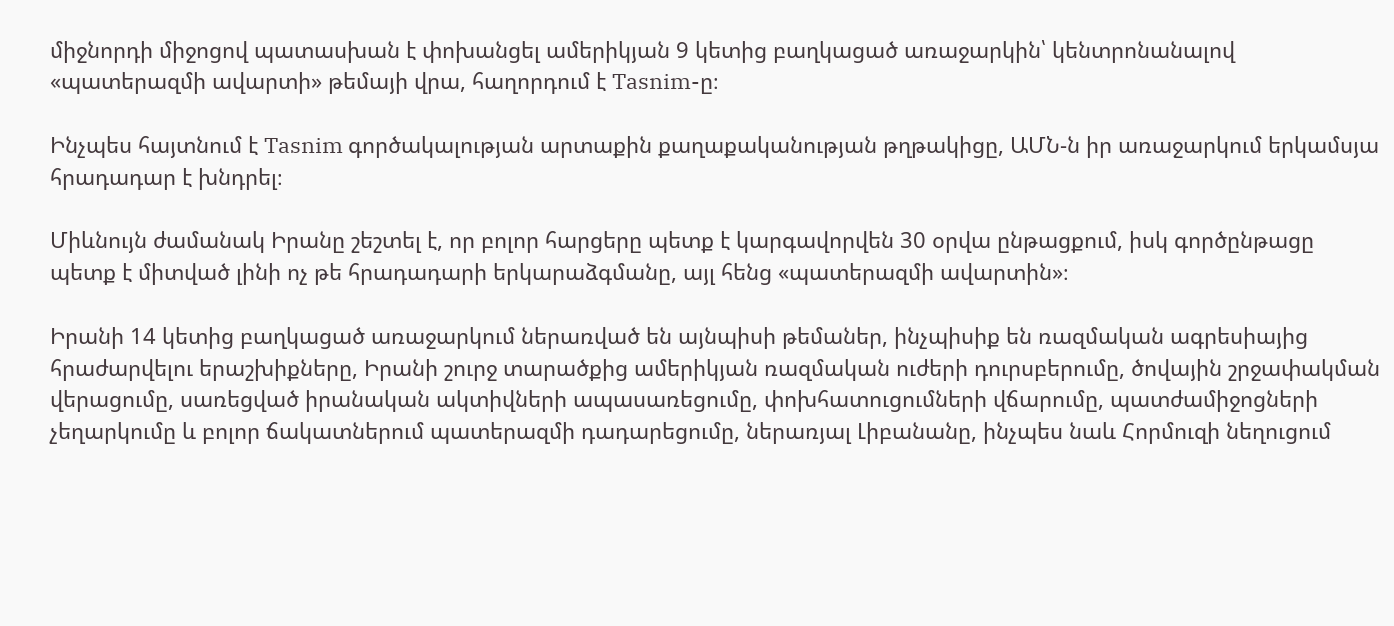միջնորդի միջոցով պատասխան է փոխանցել ամերիկյան 9 կետից բաղկացած առաջարկին՝ կենտրոնանալով «պատերազմի ավարտի» թեմայի վրա, հաղորդում է Tasnim-ը։

Ինչպես հայտնում է Tasnim գործակալության արտաքին քաղաքականության թղթակիցը, ԱՄՆ-ն իր առաջարկում երկամսյա հրադադար է խնդրել։

Միևնույն ժամանակ Իրանը շեշտել է, որ բոլոր հարցերը պետք է կարգավորվեն 30 օրվա ընթացքում, իսկ գործընթացը պետք է միտված լինի ոչ թե հրադադարի երկարաձգմանը, այլ հենց «պատերազմի ավարտին»։

Իրանի 14 կետից բաղկացած առաջարկում ներառված են այնպիսի թեմաներ, ինչպիսիք են ռազմական ագրեսիայից հրաժարվելու երաշխիքները, Իրանի շուրջ տարածքից ամերիկյան ռազմական ուժերի դուրսբերումը, ծովային շրջափակման վերացումը, սառեցված իրանական ակտիվների ապասառեցումը, փոխհատուցումների վճարումը, պատժամիջոցների չեղարկումը և բոլոր ճակատներում պատերազմի դադարեցումը, ներառյալ Լիբանանը, ինչպես նաև Հորմուզի նեղուցում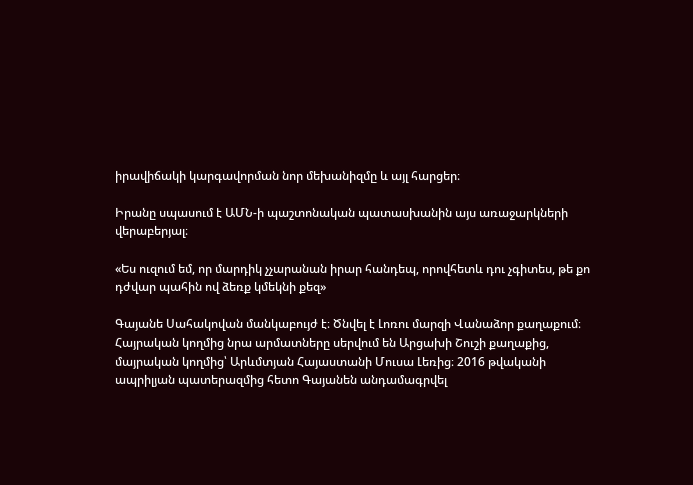իրավիճակի կարգավորման նոր մեխանիզմը և այլ հարցեր։

Իրանը սպասում է ԱՄՆ-ի պաշտոնական պատասխանին այս առաջարկների վերաբերյալ։

«Ես ուզում եմ, որ մարդիկ չչարանան իրար հանդեպ, որովհետև դու չգիտես, թե քո դժվար պահին ով ձեռք կմեկնի քեզ»

Գայանե Սահակովան մանկաբույժ է։ Ծնվել է Լոռու մարզի Վանաձոր քաղաքում։ Հայրական կողմից նրա արմատները սերվում են Արցախի Շուշի քաղաքից, մայրական կողմից՝ Արևմտյան Հայաստանի Մուսա Լեռից։ 2016 թվականի ապրիլյան պատերազմից հետո Գայանեն անդամագրվել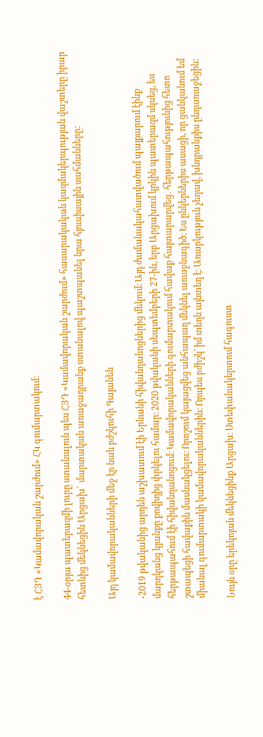է ՀՅԴ «Կամավորական շարժում» ՀԿ գումարտակում։

44-օրյա պատերազմի լուրը ստանալուն պես ՀՅԴ «Կամավորական շարժում» հասարակական կազմակերպության վաշտերը իրար հետևից մեկնեցին Արցախ՝  մարտական առաջադրանք ստանալով պաշտպանել նրա հյուսիսային սահմանները:

Այդ կամավորականների մեջ էր նաև բժշկուհի Գայանեն

-2019 թվականից արդեն աշխատում էի Երևանի հիվանդանոցներից մեկում։ Այդ ժամանակահատվածում պայքարում էինք մարդկանց կյանքը քովիդից փրկելու համար։ 2020 թվականի սեպտեմբերի 27-ին, երբ Արցախում կրկին պատերազմ սկսեց, ես հերթապահում էի հիվանդանոցում։ Կամավորականների գումարտակում հավաք հայտարարվեց․ հերթապահությունից հետո շտապեցի հավաքին մասնակցելու։ Որոշում կայացվեց անհապաղ մեկնել առաջնագիծ։ Ես ընկերներիս ասացի, որ ցանկանում եմ միանալ գումարտակի կամավորականներին։ Որպես բժիշկ՝ իմ տեղն այնտեղ է։ Առարկություն չեղավ, խնդրանքիս ընդառաջեցին։

Նույն օրը երեկոյան մեկնեցինք Արցախ։ Ստեփանակերտում հագուստ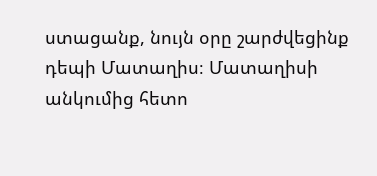ստացանք, նույն օրը շարժվեցինք դեպի Մատաղիս։ Մատաղիսի անկումից հետո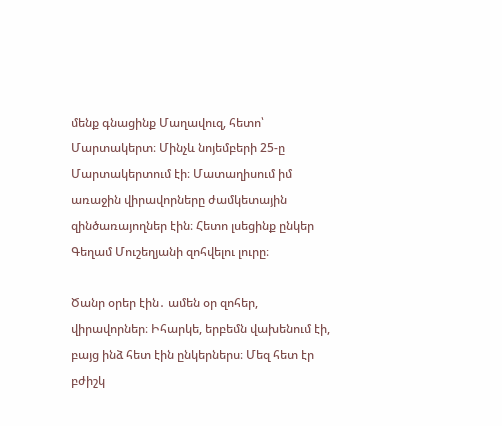մենք գնացինք Մաղավուզ, հետո՝ Մարտակերտ։ Մինչև նոյեմբերի 25-ը Մարտակերտում էի։ Մատաղիսում իմ առաջին վիրավորները ժամկետային զինծառայողներ էին։ Հետո լսեցինք ընկեր Գեղամ Մուշեղյանի զոհվելու լուրը։

Ծանր օրեր էին․ ամեն օր զոհեր, վիրավորներ։ Իհարկե, երբեմն վախենում էի, բայց ինձ հետ էին ընկերներս։ Մեզ հետ էր բժիշկ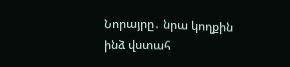Նորայրը․ նրա կողքին ինձ վստահ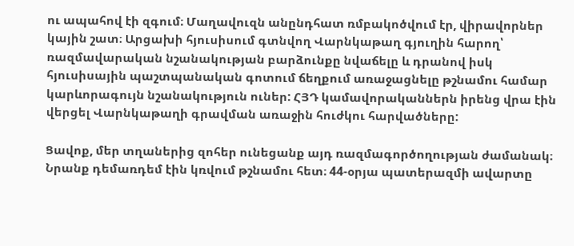ու ապահով էի զգում։ Մաղավուզն անընդհատ ռմբակոծվում էր, վիրավորներ կային շատ։ Արցախի հյուսիսում գտնվող Վարնկաթաղ գյուղին հարող՝ ռազմավարական նշանակության բարձունքը նվաճելը և դրանով իսկ հյուսիսային պաշտպանական գոտում ճեղքում առաջացնելը թշնամու համար կարևորագույն նշանակություն ուներ: ՀՅԴ կամավորականներն իրենց վրա էին վերցել Վարնկաթաղի գրավման առաջին հուժկու հարվածները:

Ցավոք, մեր տղաներից զոհեր ունեցանք այդ ռազմագործողության ժամանակ։ Նրանք դեմառդեմ էին կռվում թշնամու հետ։ 44-օրյա պատերազմի ավարտը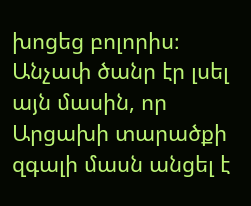խոցեց բոլորիս։ Անչափ ծանր էր լսել այն մասին, որ Արցախի տարածքի զգալի մասն անցել է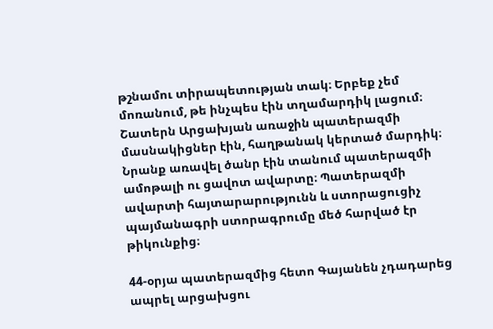թշնամու տիրապետության տակ։ Երբեք չեմ մոռանում, թե ինչպես էին տղամարդիկ լացում։ Շատերն Արցախյան առաջին պատերազմի մասնակիցներ էին, հաղթանակ կերտած մարդիկ։ Նրանք առավել ծանր էին տանում պատերազմի ամոթալի ու ցավոտ ավարտը։ Պատերազմի ավարտի հայտարարությունն և ստորացուցիչ պայմանագրի ստորագրումը մեծ հարված էր թիկունքից։

44-օրյա պատերազմից հետո Գայանեն չդադարեց ապրել արցախցու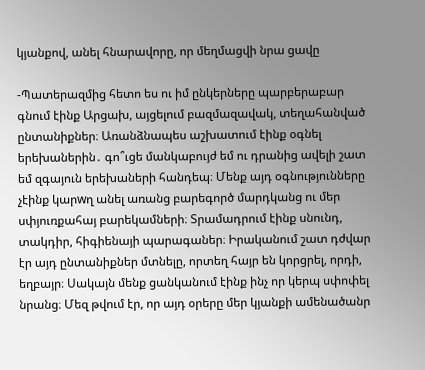կյանքով, անել հնարավորը, որ մեղմացվի նրա ցավը

-Պատերազմից հետո ես ու իմ ընկերները պարբերաբար գնում էինք Արցախ, այցելում բազմազավակ, տեղահանված ընտանիքներ։ Առանձնապես աշխատում էինք օգնել երեխաներին․ գո՞ւցե մանկաբույժ եմ ու դրանից ավելի շատ եմ զգայուն երեխաների հանդեպ։ Մենք այդ օգնությունները չէինք կարwղ անել առանց բարեգործ մարդկանց ու մեր սփյուռքահայ բարեկամների։ Տրամադրում էինք սնունդ, տակդիր, հիգիենայի պարագաներ։ Իրականում շատ դժվար էր այդ ընտանիքներ մտնելը, որտեղ հայր են կորցրել, որդի, եղբայր։ Սակայն մենք ցանկանում էինք ինչ որ կերպ սփոփել նրանց։ Մեզ թվում էր, որ այդ օրերը մեր կյանքի ամենածանր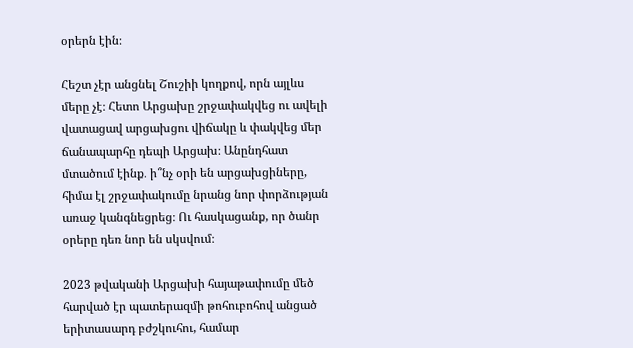օրերն էին։

Հեշտ չէր անցնել Շուշիի կողքով, որն այլևս մերը չէ։ Հետո Արցախը շրջափակվեց ու ավելի վատացավ արցախցու վիճակը և փակվեց մեր ճանապարհը դեպի Արցախ։ Անընդհատ մտածում էինք․ ի՞նչ օրի են արցախցիները, հիմա էլ շրջափակումը նրանց նոր փորձության առաջ կանգնեցրեց։ Ու հասկացանք, որ ծանր օրերը դեռ նոր են սկսվում։

2023 թվականի Արցախի հայաթափումը մեծ հարված էր պատերազմի թոհուբոհով անցած երիտասարդ բժշկուհու, համար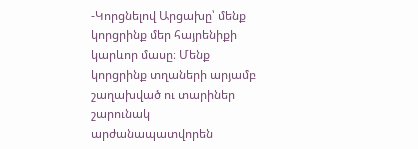-Կորցնելով Արցախը՝ մենք կորցրինք մեր հայրենիքի կարևոր մասը։ Մենք կորցրինք տղաների արյամբ շաղախված ու տարիներ շարունակ արժանապատվորեն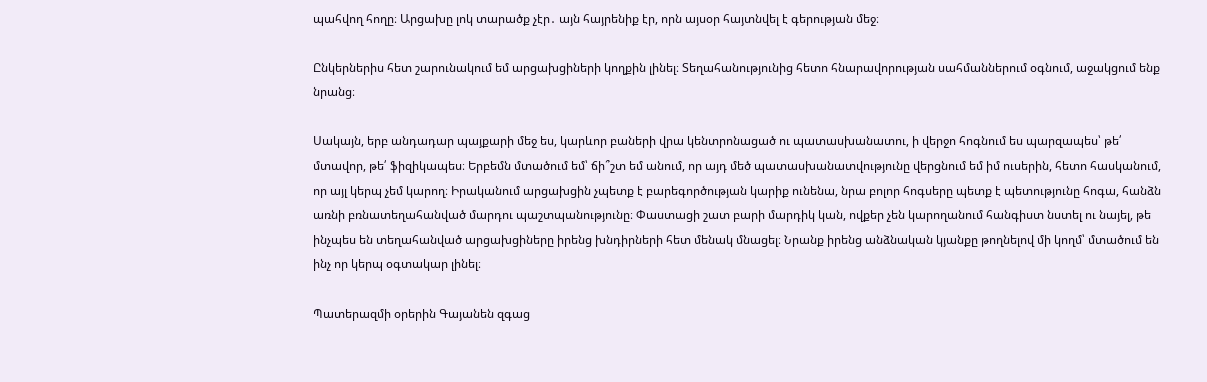պահվող հողը։ Արցախը լոկ տարածք չէր․ այն հայրենիք էր, որն այսօր հայտնվել է գերության մեջ։

Ընկերներիս հետ շարունակում եմ արցախցիների կողքին լինել։ Տեղահանությունից հետո հնարավորության սահմաններում օգնում, աջակցում ենք նրանց։

Սակայն, երբ անդադար պայքարի մեջ ես, կարևոր բաների վրա կենտրոնացած ու պատասխանատու, ի վերջո հոգնում ես պարզապես՝ թե՛ մտավոր, թե՛ ֆիզիկապես։ Երբեմն մտածում եմ՝ ճի՞շտ եմ անում, որ այդ մեծ պատասխանատվությունը վերցնում եմ իմ ուսերին, հետո հասկանում, որ այլ կերպ չեմ կարող։ Իրականում արցախցին չպետք է բարեգործության կարիք ունենա, նրա բոլոր հոգսերը պետք է պետությունը հոգա, հանձն առնի բռնատեղահանված մարդու պաշտպանությունը։ Փաստացի շատ բարի մարդիկ կան, ովքեր չեն կարողանում հանգիստ նստել ու նայել, թե ինչպես են տեղահանված արցախցիները իրենց խնդիրների հետ մենակ մնացել։ Նրանք իրենց անձնական կյանքը թողնելով մի կողմ՝ մտածում են ինչ որ կերպ օգտակար լինել։

Պատերազմի օրերին Գայանեն զգաց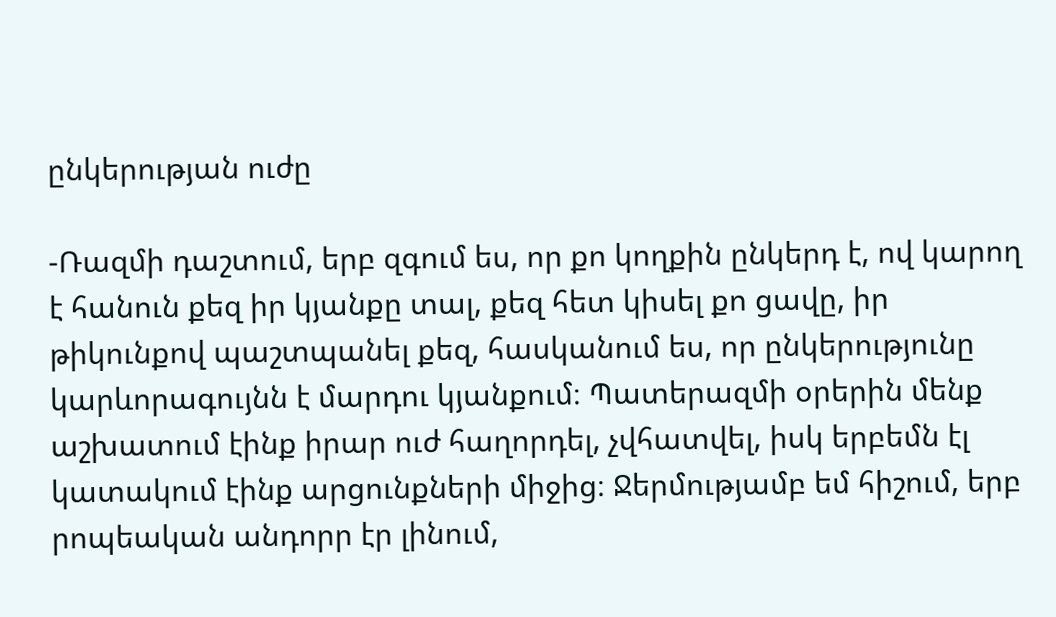ընկերության ուժը

-Ռազմի դաշտում, երբ զգում ես, որ քո կողքին ընկերդ է, ով կարող է հանուն քեզ իր կյանքը տալ, քեզ հետ կիսել քո ցավը, իր թիկունքով պաշտպանել քեզ, հասկանում ես, որ ընկերությունը կարևորագույնն է մարդու կյանքում։ Պատերազմի օրերին մենք աշխատում էինք իրար ուժ հաղորդել, չվհատվել, իսկ երբեմն էլ կատակում էինք արցունքների միջից։ Ջերմությամբ եմ հիշում, երբ րոպեական անդորր էր լինում,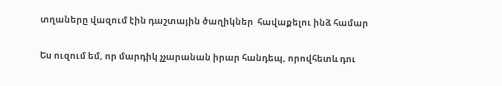տղաները վազում էին դաշտային ծաղիկներ  հավաքելու ինձ համար

Ես ուզում եմ, որ մարդիկ չչարանան իրար հանդեպ, որովհետև դու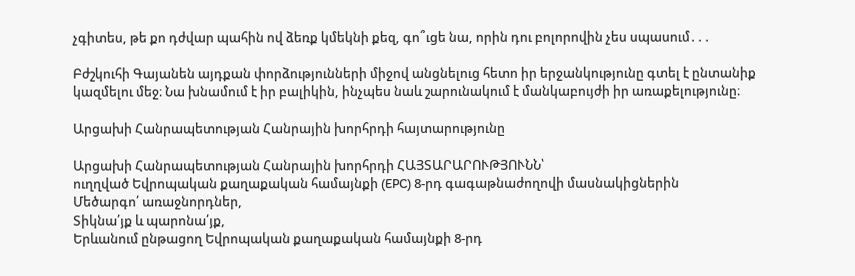չգիտես, թե քո դժվար պահին ով ձեռք կմեկնի քեզ, գո՞ւցե նա, որին դու բոլորովին չես սպասում․․․

Բժշկուհի Գայանեն այդքան փորձությունների միջով անցնելուց հետո իր երջանկությունը գտել է ընտանիք կազմելու մեջ։ Նա խնամում է իր բալիկին, ինչպես նաև շարունակում է մանկաբույժի իր առաքելությունը։

Արցախի Հանրապետության Հանրային խորհրդի հայտարությունը

Արցախի Հանրապետության Հանրային խորհրդի ՀԱՅՏԱՐԱՐՈՒԹՅՈՒՆՆ՝
ուղղված Եվրոպական քաղաքական համայնքի (EPC) 8-րդ գագաթնաժողովի մասնակիցներին
Մեծարգո՛ առաջնորդներ,
Տիկնա՛յք և պարոնա՛յք,
Երևանում ընթացող Եվրոպական քաղաքական համայնքի 8-րդ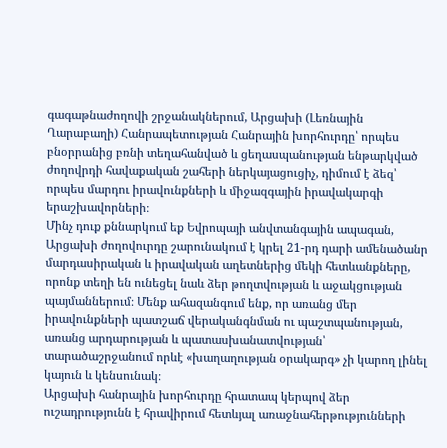գագաթնաժողովի շրջանակներում, Արցախի (Լեռնային Ղարաբաղի) Հանրապետության Հանրային խորհուրդը՝ որպես բնօրրանից բռնի տեղահանված և ցեղասպանության ենթարկված ժողովրդի հավաքական շահերի ներկայացուցիչ, դիմում է ձեզ՝ որպես մարդու իրավունքների և միջազգային իրավակարգի երաշխավորների։
Մինչ դուք քննարկում եք Եվրոպայի անվտանգային ապագան, Արցախի ժողովուրդը շարունակում է կրել 21-րդ դարի ամենածանր մարդասիրական և իրավական աղետներից մեկի հետևանքները, որոնք տեղի են ունեցել նաև ձեր թողտվության և աջակցության պայմաններում։ Մենք ահազանգում ենք, որ առանց մեր իրավունքների պատշաճ վերականգնման ու պաշտպանության, առանց արդարության և պատասխանատվության՝ տարածաշրջանում որևէ «խաղաղության օրակարգ» չի կարող լինել կայուն և կենսունակ։
Արցախի հանրային խորհուրդը հրատապ կերպով ձեր ուշադրությունն է հրավիրում հետևյալ առաջնահերթությունների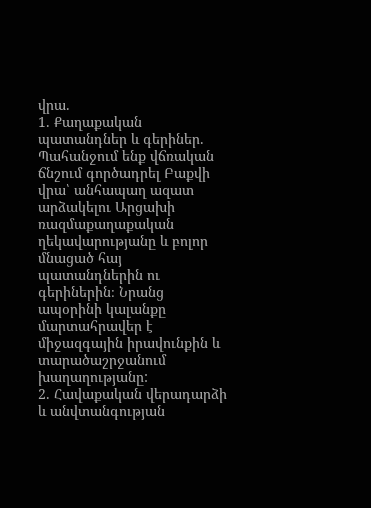վրա.
1. Քաղաքական պատանդներ և գերիներ.
Պահանջում ենք վճռական ճնշում գործադրել Բաքվի վրա՝ անհապաղ ազատ արձակելու Արցախի ռազմաքաղաքական ղեկավարությանը և բոլոր մնացած հայ պատանդներին ու գերիներին։ Նրանց ապօրինի կալանքը մարտահրավեր է միջազգային իրավունքին և տարածաշրջանում խաղաղությանը:
2. Հավաքական վերադարձի և անվտանգության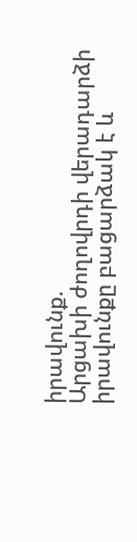իրավունք.
Արցախի ժողովրդի վերադարձի իրավունքը բացարձակ է և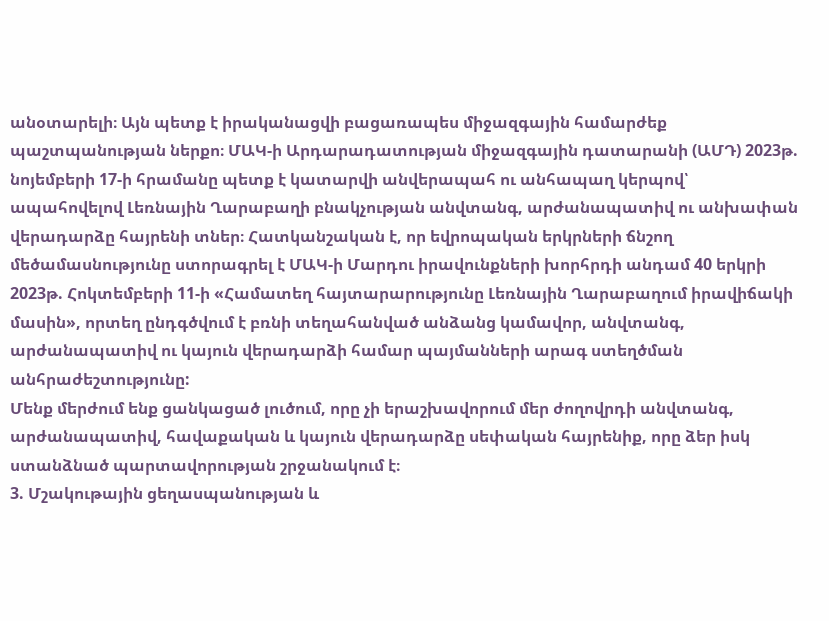անօտարելի։ Այն պետք է իրականացվի բացառապես միջազգային համարժեք պաշտպանության ներքո։ ՄԱԿ-ի Արդարադատության միջազգային դատարանի (ԱՄԴ) 2023թ. նոյեմբերի 17-ի հրամանը պետք է կատարվի անվերապահ ու անհապաղ կերպով՝ ապահովելով Լեռնային Ղարաբաղի բնակչության անվտանգ, արժանապատիվ ու անխափան վերադարձը հայրենի տներ։ Հատկանշական է, որ եվրոպական երկրների ճնշող մեծամասնությունը ստորագրել է ՄԱԿ-ի Մարդու իրավունքների խորհրդի անդամ 40 երկրի 2023թ. Հոկտեմբերի 11-ի «Համատեղ հայտարարությունը Լեռնային Ղարաբաղում իրավիճակի մասին», որտեղ ընդգծվում է բռնի տեղահանված անձանց կամավոր, անվտանգ, արժանապատիվ ու կայուն վերադարձի համար պայմանների արագ ստեղծման անհրաժեշտությունը:
Մենք մերժում ենք ցանկացած լուծում, որը չի երաշխավորում մեր ժողովրդի անվտանգ, արժանապատիվ, հավաքական և կայուն վերադարձը սեփական հայրենիք, որը ձեր իսկ ստանձնած պարտավորության շրջանակում է։
3. Մշակութային ցեղասպանության և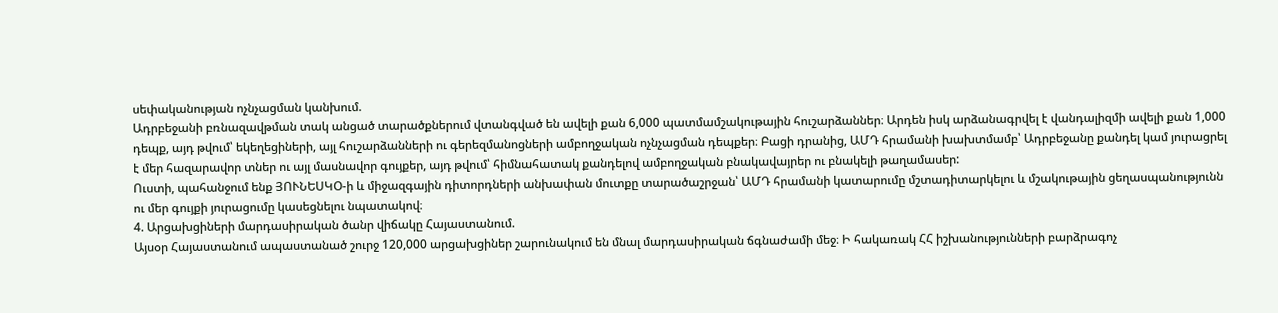սեփականության ոչնչացման կանխում.
Ադրբեջանի բռնազավթման տակ անցած տարածքներում վտանգված են ավելի քան 6,000 պատմամշակութային հուշարձաններ։ Արդեն իսկ արձանագրվել է վանդալիզմի ավելի քան 1,000 դեպք, այդ թվում՝ եկեղեցիների, այլ հուշարձանների ու գերեզմանոցների ամբողջական ոչնչացման դեպքեր։ Բացի դրանից, ԱՄԴ հրամանի խախտմամբ՝ Ադրբեջանը քանդել կամ յուրացրել է մեր հազարավոր տներ ու այլ մասնավոր գույքեր, այդ թվում՝ հիմնահատակ քանդելով ամբողջական բնակավայրեր ու բնակելի թաղամասեր:
Ուստի, պահանջում ենք ՅՈՒՆԵՍԿՕ-ի և միջազգային դիտորդների անխափան մուտքը տարածաշրջան՝ ԱՄԴ հրամանի կատարումը մշտադիտարկելու և մշակութային ցեղասպանությունն ու մեր գույքի յուրացումը կասեցնելու նպատակով։
4. Արցախցիների մարդասիրական ծանր վիճակը Հայաստանում.
Այսօր Հայաստանում ապաստանած շուրջ 120,000 արցախցիներ շարունակում են մնալ մարդասիրական ճգնաժամի մեջ։ Ի հակառակ ՀՀ իշխանությունների բարձրագոչ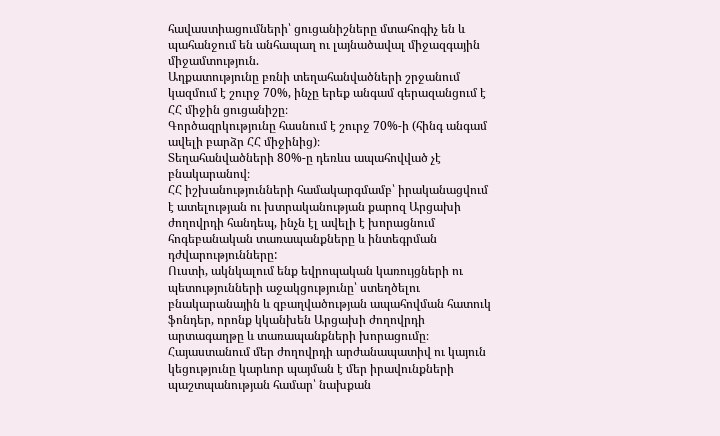հավաստիացումների՝ ցուցանիշները մտահոգիչ են և պահանջում են անհապաղ ու լայնածավալ միջազգային միջամտություն.
Աղքատությունը բռնի տեղահանվածների շրջանում կազմում է շուրջ 70%, ինչը երեք անգամ գերազանցում է ՀՀ միջին ցուցանիշը։
Գործազրկությունը հասնում է շուրջ 70%-ի (հինգ անգամ ավելի բարձր ՀՀ միջինից)։
Տեղահանվածների 80%-ը դեռևս ապահովված չէ բնակարանով։
ՀՀ իշխանությունների համակարգմամբ՝ իրականացվում է ատելության ու խտրականության քարոզ Արցախի ժողովրդի հանդեպ, ինչն էլ ավելի է խորացնում հոգեբանական տառապանքները և ինտեգրման դժվարությունները:
Ուստի, ակնկալում ենք եվրոպական կառույցների ու պետությունների աջակցությունը՝ ստեղծելու բնակարանային և զբաղվածության ապահովման հատուկ ֆոնդեր, որոնք կկանխեն Արցախի ժողովրդի արտագաղթը և տառապանքների խորացումը։ Հայաստանում մեր ժողովրդի արժանապատիվ ու կայուն կեցությունը կարևոր պայման է մեր իրավունքների պաշտպանության համար՝ նախքան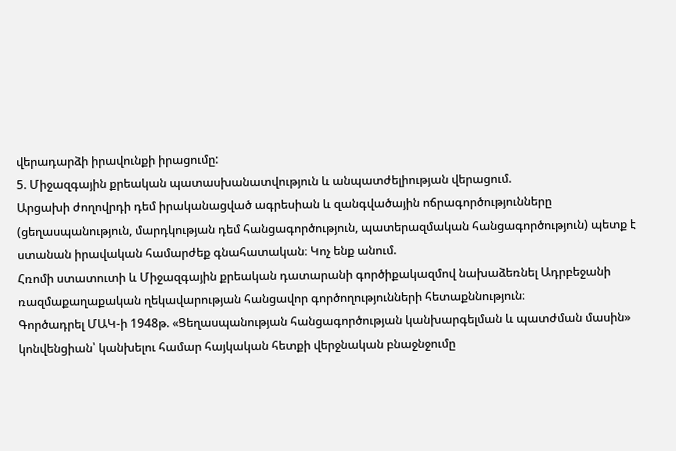վերադարձի իրավունքի իրացումը:
5. Միջազգային քրեական պատասխանատվություն և անպատժելիության վերացում.
Արցախի ժողովրդի դեմ իրականացված ագրեսիան և զանգվածային ոճրագործությունները (ցեղասպանություն, մարդկության դեմ հանցագործություն, պատերազմական հանցագործություն) պետք է ստանան իրավական համարժեք գնահատական։ Կոչ ենք անում.
Հռոմի ստատուտի և Միջազգային քրեական դատարանի գործիքակազմով նախաձեռնել Ադրբեջանի ռազմաքաղաքական ղեկավարության հանցավոր գործողությունների հետաքննություն։
Գործադրել ՄԱԿ-ի 1948թ. «Ցեղասպանության հանցագործության կանխարգելման և պատժման մասին» կոնվենցիան՝ կանխելու համար հայկական հետքի վերջնական բնաջնջումը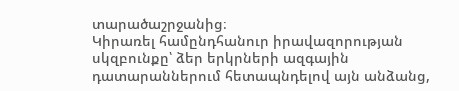տարածաշրջանից։
Կիրառել համընդհանուր իրավազորության սկզբունքը՝ ձեր երկրների ազգային դատարաններում հետապնդելով այն անձանց,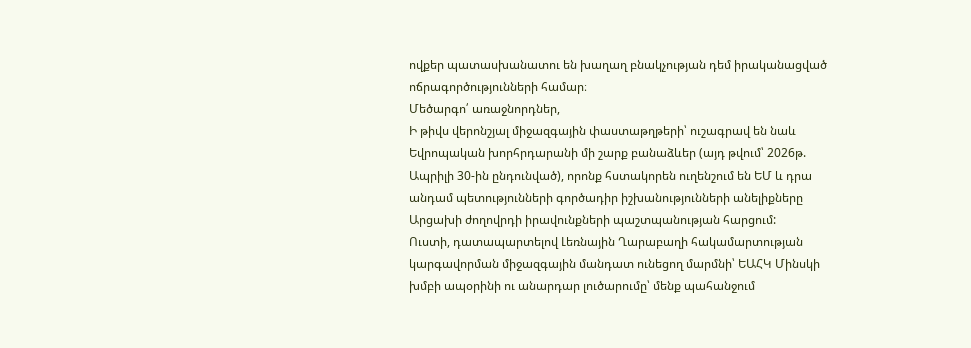ովքեր պատասխանատու են խաղաղ բնակչության դեմ իրականացված ոճրագործությունների համար։
Մեծարգո՛ առաջնորդներ,
Ի թիվս վերոնշյալ միջազգային փաստաթղթերի՝ ուշագրավ են նաև Եվրոպական խորհրդարանի մի շարք բանաձևեր (այդ թվում՝ 2026թ. Ապրիլի 30-ին ընդունված), որոնք հստակորեն ուղենշում են ԵՄ և դրա անդամ պետությունների գործադիր իշխանությունների անելիքները Արցախի ժողովրդի իրավունքների պաշտպանության հարցում:
Ուստի, դատապարտելով Լեռնային Ղարաբաղի հակամարտության կարգավորման միջազգային մանդատ ունեցող մարմնի՝ ԵԱՀԿ Մինսկի խմբի ապօրինի ու անարդար լուծարումը՝ մենք պահանջում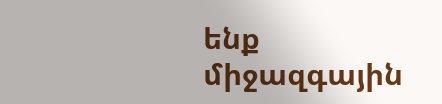ենք միջազգային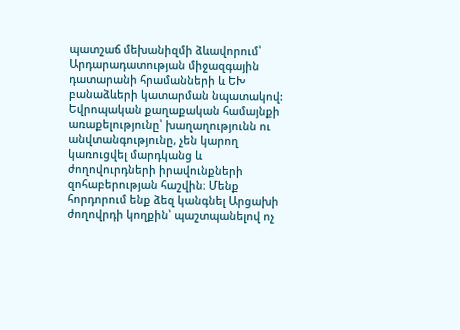պատշաճ մեխանիզմի ձևավորում՝ Արդարադատության միջազգային դատարանի հրամանների և ԵԽ բանաձևերի կատարման նպատակով:
Եվրոպական քաղաքական համայնքի առաքելությունը՝ խաղաղությունն ու անվտանգությունը, չեն կարող կառուցվել մարդկանց և ժողովուրդների իրավունքների զոհաբերության հաշվին։ Մենք հորդորում ենք ձեզ կանգնել Արցախի ժողովրդի կողքին՝ պաշտպանելով ոչ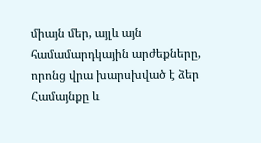միայն մեր, այլև այն համամարդկային արժեքները, որոնց վրա խարսխված է ձեր Համայնքը և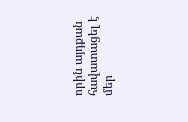որին այդքան հավատացել է մեր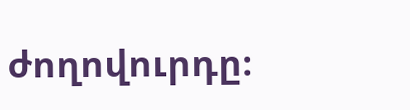ժողովուրդը։